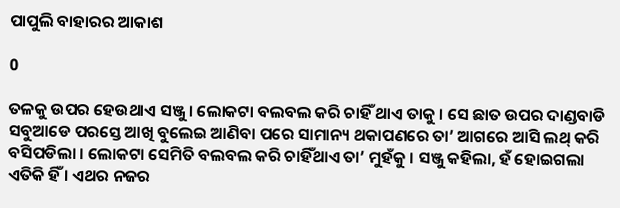ପାପୁଲି ବାହାରର ଆକାଶ

0

ତଳକୁ ଉପର ହେଉଥାଏ ସଞ୍ଜୁ । ଲୋକଟା ବଲବଲ କରି ଚାହିଁ ଥାଏ ତାକୁ । ସେ ଛାତ ଉପର ଦାଣ୍ଡବାଡି ସବୁଆଡେ ପରସ୍ତେ ଆଖି ବୁଲେଇ ଆଣିବା ପରେ ସାମାନ୍ୟ ଥକାପଣରେ ତା’ ଆଗରେ ଆସି ଲଥ୍ କରି ବସିପଡିଲା । ଲୋକଟା ସେମିତି ବଲବଲ କରି ଚାହିଁଥାଏ ତା’ ମୁହଁକୁ । ସଞ୍ଜୁ କହିଲା, ହଁ ହୋଇଗଲା ଏତିକି ହିଁ । ଏଥର ନଜର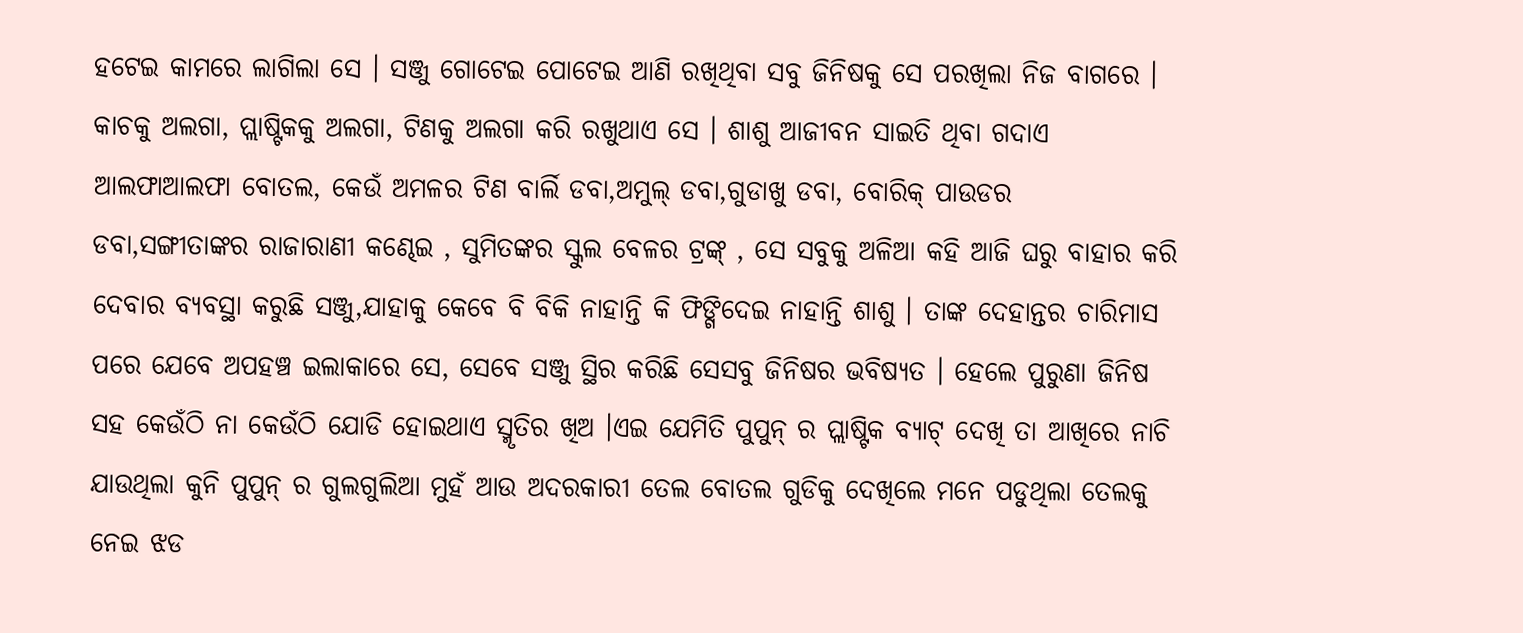ହଟେଇ କାମରେ ଲାଗିଲା ସେ । ସଞ୍ଜୁ ଗୋଟେଇ ପୋଟେଇ ଆଣି ରଖିଥିବା ସବୁ ଜିନିଷକୁ ସେ ପରଖିଲା ନିଜ ବାଗରେ । କାଚକୁ ଅଲଗା, ପ୍ଲାଷ୍ଟିକକୁ ଅଲଗା, ଟିଣକୁ ଅଲଗା କରି ରଖୁଥାଏ ସେ । ଶାଶୁ ଆଜୀବନ ସାଇତି ଥିବା ଗଦାଏ ଆଲଫାଆଲଫା ବୋତଲ, କେଉଁ ଅମଳର ଟିଣ ବାର୍ଲି ଡବା,ଅମୁଲ୍ ଡବା,ଗୁଡାଖୁ ଡବା, ବୋରିକ୍ ପାଉଡର ଡବା,ସଙ୍ଗୀତାଙ୍କର ରାଜାରାଣୀ କଣ୍ଢେଇ , ସୁମିତଙ୍କର ସ୍କୁଲ ବେଳର ଟ୍ରଙ୍କ୍ , ସେ ସବୁକୁ ଅଳିଆ କହି ଆଜି ଘରୁ ବାହାର କରି ଦେବାର ବ୍ଯବସ୍ଥା କରୁଛି ସଞ୍ଜୁ,ଯାହାକୁ କେବେ ବି ବିକି ନାହାନ୍ତି କି ଫିଙ୍ଗିଦେଇ ନାହାନ୍ତି ଶାଶୁ । ତାଙ୍କ ଦେହାନ୍ତର ଚାରିମାସ ପରେ ଯେବେ ଅପହଞ୍ଚ ଇଲାକାରେ ସେ, ସେବେ ସଞ୍ଜୁ ସ୍ଥିର କରିଛି ସେସବୁ ଜିନିଷର ଭବିଷ୍ୟତ । ହେଲେ ପୁରୁଣା ଜିନିଷ ସହ କେଉଁଠି ନା କେଉଁଠି ଯୋଡି ହୋଇଥାଏ ସ୍ମୃତିର ଖିଅ ।ଏଇ ଯେମିତି ପୁପୁନ୍ ର ପ୍ଲାଷ୍ଟିକ ବ୍ଯାଟ୍ ଦେଖି ତା ଆଖିରେ ନାଚି ଯାଉଥିଲା କୁନି ପୁପୁନ୍ ର ଗୁଲଗୁଲିଆ ମୁହଁ ଆଉ ଅଦରକାରୀ ତେଲ ବୋତଲ ଗୁଡିକୁ ଦେଖିଲେ ମନେ ପଡୁଥିଲା ତେଲକୁ ନେଇ ଝଡ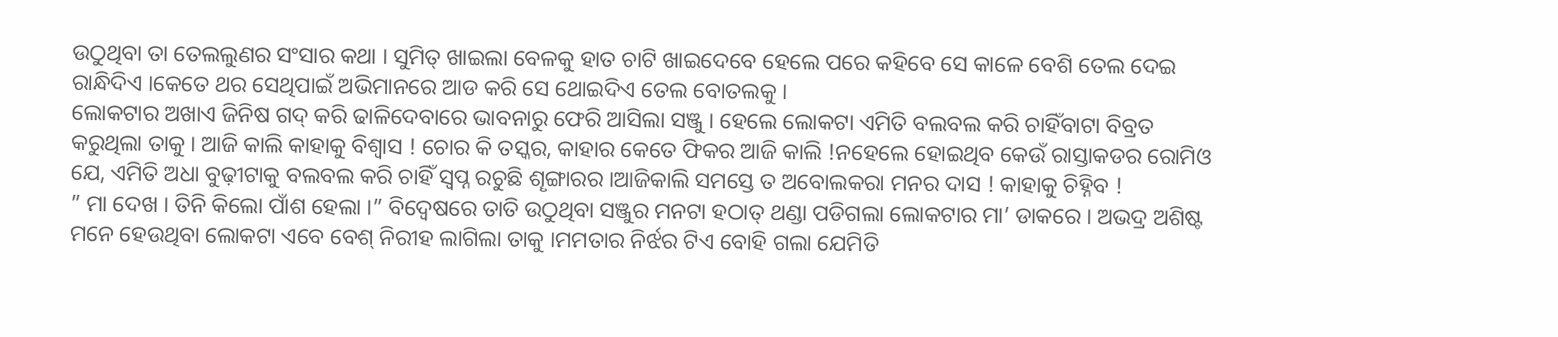ଉଠୁଥିବା ତା ତେଲଲୁଣର ସଂସାର କଥା । ସୁମିତ୍ ଖାଇଲା ବେଳକୁ ହାତ ଚାଟି ଖାଇଦେବେ ହେଲେ ପରେ କହିବେ ସେ କାଳେ ବେଶି ତେଲ ଦେଇ ରାନ୍ଧିଦିଏ ।କେତେ ଥର ସେଥିପାଇଁ ଅଭିମାନରେ ଆଡ କରି ସେ ଥୋଇଦିଏ ତେଲ ବୋତଲକୁ ।
ଲୋକଟାର ଅଖାଏ ଜିନିଷ ଗଦ୍ କରି ଢାଳିଦେବାରେ ଭାବନାରୁ ଫେରି ଆସିଲା ସଞ୍ଜୁ । ହେଲେ ଲୋକଟା ଏମିତି ବଲବଲ କରି ଚାହିଁବାଟା ବିବ୍ରତ କରୁଥିଲା ତାକୁ । ଆଜି କାଲି କାହାକୁ ବିଶ୍ବାସ ! ଚୋର କି ତସ୍କର, କାହାର କେତେ ଫିକର ଆଜି କାଲି !ନହେଲେ ହୋଇଥିବ କେଉଁ ରାସ୍ତାକଡର ରୋମିଓ ଯେ, ଏମିତି ଅଧା ବୁଢ଼ୀଟାକୁ ବଲବଲ କରି ଚାହିଁ ସ୍ବପ୍ନ ରଚୁଛି ଶୄଙ୍ଗାରର ।ଆଜିକାଲି ସମସ୍ତେ ତ ଅବୋଲକରା ମନର ଦାସ ! କାହାକୁ ଚିହ୍ନିବ !
” ମା ଦେଖ । ତିନି କିଲୋ ପାଁଶ ହେଲା ।” ବିଦ୍ବେଷରେ ତାତି ଉଠୁଥିବା ସଞ୍ଜୁର ମନଟା ହଠାତ୍ ଥଣ୍ଡା ପଡିଗଲା ଲୋକଟାର ମା’ ଡାକରେ । ଅଭଦ୍ର ଅଶିଷ୍ଟ ମନେ ହେଉଥିବା ଲୋକଟା ଏବେ ବେଶ୍ ନିରୀହ ଲାଗିଲା ତାକୁ ।ମମତାର ନିର୍ଝର ଟିଏ ବୋହି ଗଲା ଯେମିତି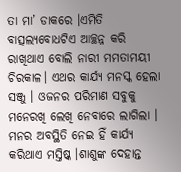ତା ମା’ ଡାକରେ ।ଏମିତି ବାତ୍ସଲ୍ଯବୋଧଟିଏ ଆଚ୍ଛନ୍ନ କରି ରାଖିଥାଏ ବୋଲି ନାରୀ ମମତାମୟୀ ଚିରକାଳ। ଏଥର କାର୍ଯ୍ଯ ମନସ୍କ ହେଲା ସଞ୍ଜୁ । ଓଜନର ପରିମାଣ ସବୁକୁ ମନେରଖି ଲେଖି ନେବାରେ ଲାଗିଲା । ମନର ଅବସ୍ଥିତି ନେଇ ହିଁ କାର୍ଯ୍ୟ କରିଥାଏ ମସ୍ତିଷ୍କ ।ଶାଶୁଙ୍କ ଦେହାନ୍ତ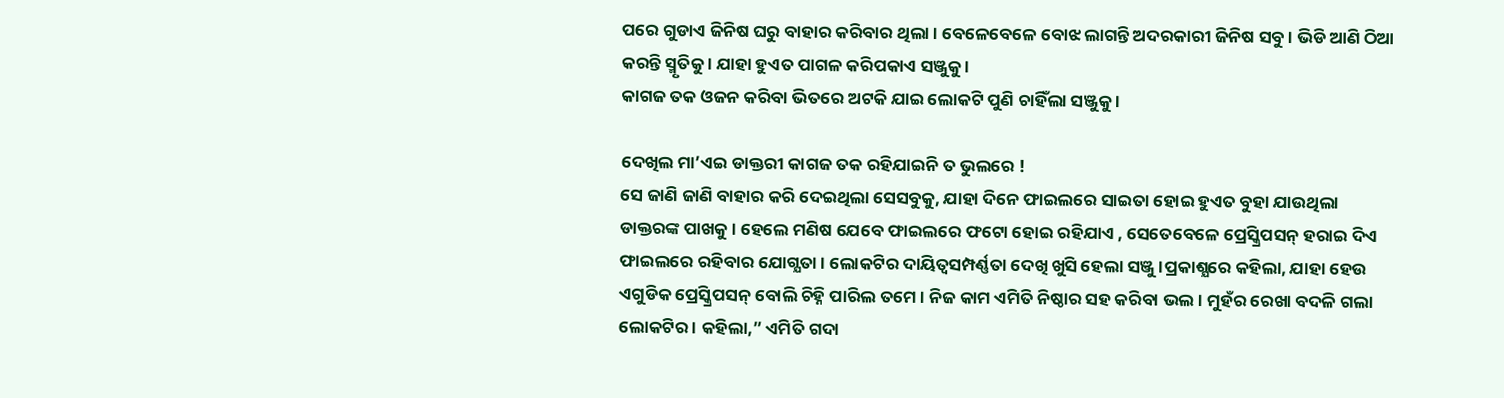ପରେ ଗୁଡାଏ ଜିନିଷ ଘରୁ ବାହାର କରିବାର ଥିଲା । ବେଳେବେଳେ ବୋଝ ଲାଗନ୍ତି ଅଦରକାରୀ ଜିନିଷ ସବୁ । ଭିଡି ଆଣି ଠିଆ କରନ୍ତି ସ୍ମୃତିକୁ । ଯାହା ହୁଏତ ପାଗଳ କରିପକାଏ ସଞ୍ଜୁକୁ ।
କାଗଜ ତକ ଓଜନ କରିବା ଭିତରେ ଅଟକି ଯାଇ ଲୋକଟି ପୁଣି ଚାହିଁଲା ସଞ୍ଜୁକୁ ।

ଦେଖିଲ ମା’ଏଇ ଡାକ୍ତରୀ କାଗଜ ତକ ରହିଯାଇନି ତ ଭୁଲରେ !
ସେ ଜାଣି ଜାଣି ବାହାର କରି ଦେଇଥିଲା ସେସବୁକୁ, ଯାହା ଦିନେ ଫାଇଲରେ ସାଇତା ହୋଇ ହୁଏତ ବୁହା ଯାଉଥିଲା ଡାକ୍ତରଙ୍କ ପାଖକୁ । ହେଲେ ମଣିଷ ଯେବେ ଫାଇଲରେ ଫଟୋ ହୋଇ ରହିଯାଏ , ସେତେବେଳେ ପ୍ରେସ୍କ୍ରିପସନ୍ ହରାଇ ଦିଏ ଫାଇଲରେ ରହିବାର ଯୋଗ୍ଯତା । ଲୋକଟିର ଦାୟିତ୍ୱସମ୍ପର୍ଣ୍ଣତା ଦେଖି ଖୁସି ହେଲା ସଞ୍ଜୁ ।ପ୍ରକାଶ୍ଯରେ କହିଲା, ଯାହା ହେଉ ଏଗୁଡିକ ପ୍ରେସ୍କ୍ରିପସନ୍ ବୋଲି ଚିହ୍ନି ପାରିଲ ତମେ । ନିଜ କାମ ଏମିତି ନିଷ୍ଠାର ସହ କରିବା ଭଲ । ମୁହଁର ରେଖା ବଦଳି ଗଲା ଲୋକଟିର । କହିଲା,” ଏମିତି ଗଦା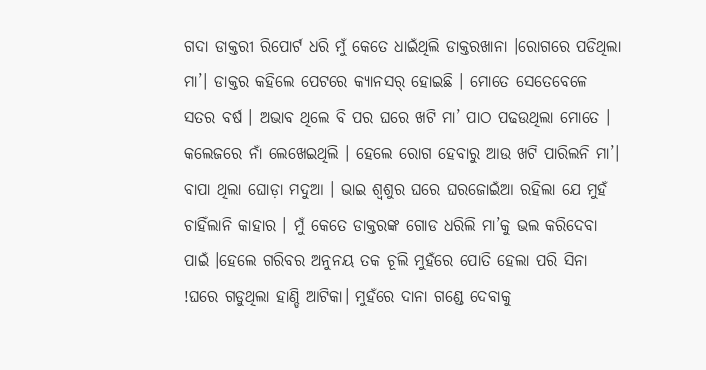ଗଦା ଡାକ୍ତରୀ ରିପୋର୍ଟ ଧରି ମୁଁ କେତେ ଧାଇଁଥିଲି ଡାକ୍ତରଖାନା ।ରୋଗରେ ପଡିଥିଲା ମା’। ଡାକ୍ତର କହିଲେ ପେଟରେ କ୍ଯାନସର୍ ହୋଇଛି । ମୋତେ ସେତେବେଳେ ସତର ବର୍ଷ । ଅଭାବ ଥିଲେ ବି ପର ଘରେ ଖଟି ମା’ ପାଠ ପଢଉଥିଲା ମୋତେ । କଲେଜରେ ନାଁ ଲେଖେଇଥିଲି । ହେଲେ ରୋଗ ହେବାରୁ ଆଉ ଖଟି ପାରିଲନି ମା’। ବାପା ଥିଲା ଘୋଡ଼ା ମଦୁଆ । ଭାଇ ଶ୍ବଶୁର ଘରେ ଘରଜୋଇଁଆ ରହିଲା ଯେ ମୁହଁ ଚାହିଁଲାନି କାହାର । ମୁଁ କେତେ ଡାକ୍ତରଙ୍କ ଗୋଡ ଧରିଲି ମା’କୁ ଭଲ କରିଦେବା ପାଇଁ ।ହେଲେ ଗରିବର ଅନୁନୟ ତକ ଚୂଲି ମୁହଁରେ ପୋତି ହେଲା ପରି ସିନା !ଘରେ ଗଡୁଥିଲା ହାଣ୍ଡି ଆଟିକା। ମୁହଁରେ ଦାନା ଗଣ୍ଡେ ଦେବାକୁ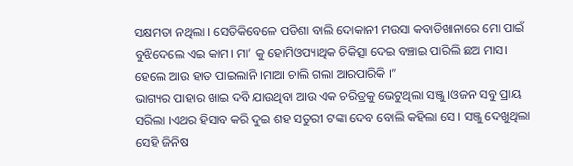ସକ୍ଷମତା ନଥିଲା । ସେତିକିବେଳେ ପଡିଶା ବାଲି ଦୋକାନୀ ମଉସା କବାଡିଖାନାରେ ମୋ ପାଇଁ ବୁଝିଦେଲେ ଏଇ କାମ। ମା’ କୁ ହୋମିଓପ୍ୟାଥିକ ଚିକିତ୍ସା ଦେଇ ବଞ୍ଚାଇ ପାରିଲି ଛଅ ମାସ। ହେଲେ ଆଉ ହାତ ପାଇଲାନି ।ମାଆ ଚାଲି ଗଲା ଆରପାରିକି ।”
ଭାଗ୍ୟର ପାହାର ଖାଇ ଦବି ଯାଉଥିବା ଆଉ ଏକ ଚରିତ୍ରକୁ ଭେଟୁଥିଲା ସଞ୍ଜୁ ।ଓଜନ ସବୁ ପ୍ରାୟ ସରିଲା ।ଏଥର ହିସାବ କରି ଦୁଇ ଶହ ସତୁରୀ ଟଙ୍କା ଦେବ ବୋଲି କହିଲା ସେ । ସଞ୍ଜୁ ଦେଖୁଥିଲା ସେହି ଜିନିଷ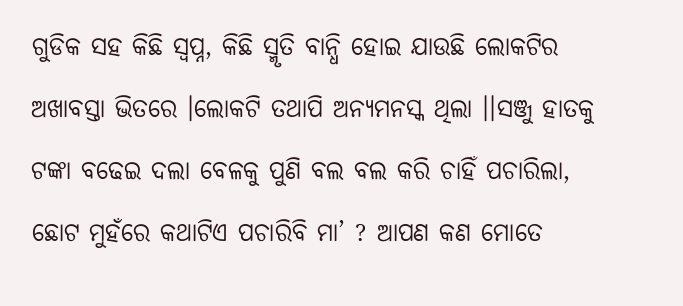ଗୁଡିକ ସହ କିଛି ସ୍ବପ୍ନ, କିଛି ସ୍ମୃତି ବାନ୍ଧି ହୋଇ ଯାଉଛି ଲୋକଟିର ଅଖାବସ୍ତା ଭିତରେ ।ଲୋକଟି ତଥାପି ଅନ୍ଯମନସ୍କ ଥିଲା ।।ସଞ୍ଜୁ ହାତକୁ ଟଙ୍କା ବଢେଇ ଦଲା ବେଳକୁ ପୁଣି ବଲ ବଲ କରି ଚାହିଁ ପଚାରିଲା, ଛୋଟ ମୁହଁରେ କଥାଟିଏ ପଚାରିବି ମା’ ? ଆପଣ କଣ ମୋତେ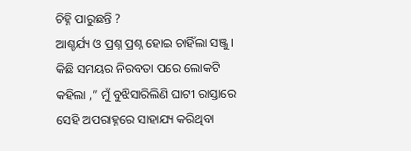ଚିହ୍ନି ପାରୁଛନ୍ତି ?
ଆଶ୍ଚର୍ଯ୍ୟ ଓ ପ୍ରଶ୍ନ ପ୍ରଶ୍ନ ହୋଇ ଚାହିଁଲା ସଞ୍ଜୁ । କିଛି ସମୟର ନିରବତା ପରେ ଲୋକଟି କହିଲା ,” ମୁଁ ବୁଝିସାରିଲିଣି ଘାଟୀ ରାସ୍ତାରେ ସେହି ଅପରାହ୍ନରେ ସାହାଯ୍ୟ କରିଥିବା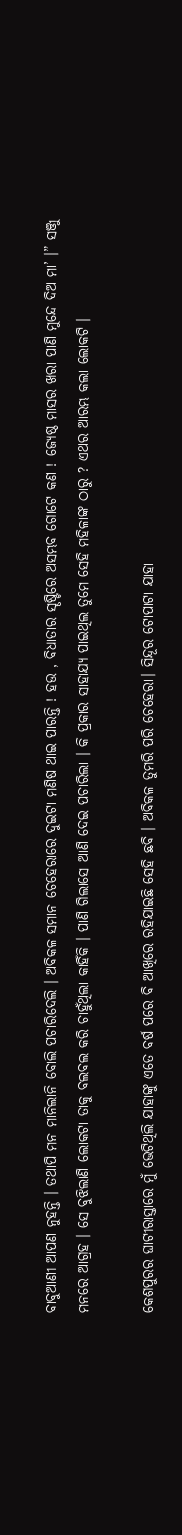ବାବୁଆଣୀ ଆପଣ ନୁହନ୍ତି । ତଥାପି ମନ ମାନିଲାନି ବୋଲି ପଚାରିଦେଲି । ଅବିକଳ ସମାନ ଚେହେରାରେ ଦୁଇଟା ମଣିଷ ଥାଇ ପାରନ୍ତି ! ହଉ , ବିଧାତାର ସୄଷ୍ଟିରେ ଅସମ୍ଭବ ଗୋଟେ କଣ ! ଜ୍ୟେଷ୍ଠ ମାସର ଖରା ପାଣି ମୁନ୍ଦେ ଦିଅ ମା’ ।” ସଞ୍ଜୁ ମନରେ ଆଗ୍ରହ । ସେ ବୁଝିଲାଣି ଲୋକଟା ତାକୁ ବଲବଲ କରି ଚାହୁଁଥିଲା କାହିଁକି । ପାଣି ଗିଲାସେ ଆଣି ଦେଇ ପଚାରିଲା । କି ପ୍ରକାର ସାହାଯ୍ୟ ପାଇଥିଲ ତୁମେ ସେହି ମହିଳାଙ୍କ ଠାରୁ ? ଏଥର ଆରମ୍ଭ କଲା ଲୋକଟି ।

କେଶପୁରର ଘାଟୀରାସ୍ତାରେ ମୁଁ ଭେଟିଥିଲି ଯାହାଙ୍କୁ ଏତେ ବର୍ଷ ପରେ ବି ଆଖିରେ ରହିଯାଇଛି ସେହି ଛବି । ଅବିକଳ ତୁମରି ପରି ଚେହେରା। ସିନ୍ଦୂର ଟୋପାଟା ଯାହା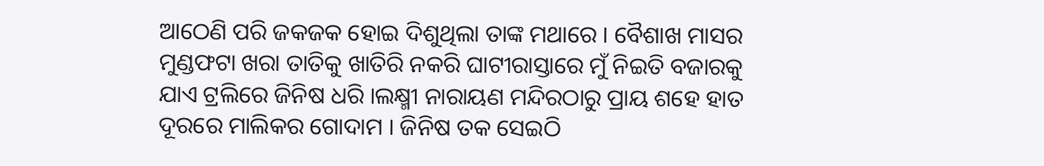ଆଠେଣି ପରି ଜକଜକ ହୋଇ ଦିଶୁଥିଲା ତାଙ୍କ ମଥାରେ । ବୈଶାଖ ମାସର ମୁଣ୍ଡଫଟା ଖରା ତାତିକୁ ଖାତିରି ନକରି ଘାଟୀରାସ୍ତାରେ ମୁଁ ନିଇତି ବଜାରକୁ ଯାଏ ଟ୍ରଲିରେ ଜିନିଷ ଧରି ।ଲକ୍ଷ୍ମୀ ନାରାୟଣ ମନ୍ଦିରଠାରୁ ପ୍ରାୟ ଶହେ ହାତ ଦୂରରେ ମାଲିକର ଗୋଦାମ । ଜିନିଷ ତକ ସେଇଠି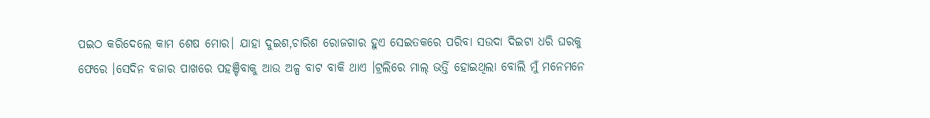ପଇଠ କରିଦେଲେ କାମ ଶେଷ ମୋର। ଯାହା ଦୁଇଶ,ଚାରିଶ ରୋଜଗାର ହୁଏ ସେଇତକରେ ପରିବା ସଉଦା ଦିଇଟା ଧରି ଘରକୁ ଫେରେ ।ସେଦିନ ବଜାର ପାଖରେ ପହଞ୍ଚିବାକୁ ଆଉ ଅଳ୍ପ ବାଟ ବାକି ଥାଏ ।ଟ୍ରଲିରେ ମାଲ୍ ଭର୍ତ୍ତି ହୋଇଥିଲା ବୋଲି ମୁଁ ମନେମନେ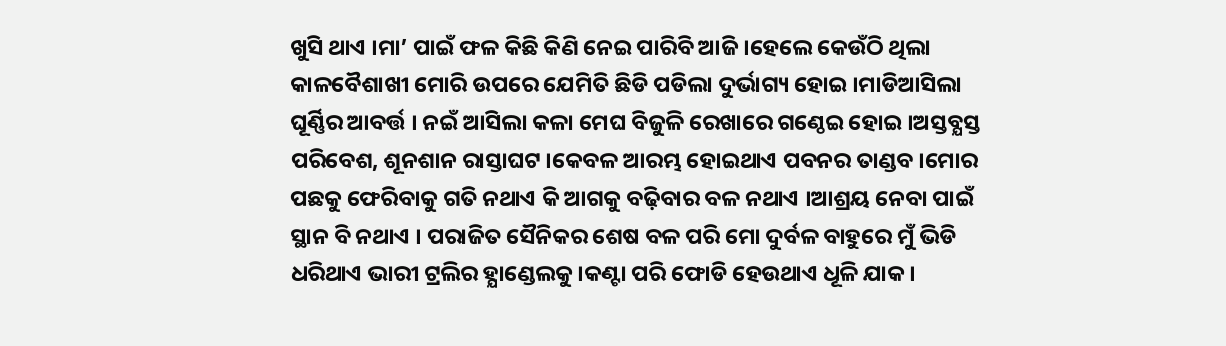ଖୁସି ଥାଏ ।ମା’ ପାଇଁ ଫଳ କିଛି କିଣି ନେଇ ପାରିବି ଆଜି ।ହେଲେ କେଉଁଠି ଥିଲା କାଳବୈଶାଖୀ ମୋରି ଉପରେ ଯେମିତି ଛିଡି ପଡିଲା ଦୁର୍ଭାଗ୍ୟ ହୋଇ ।ମାଡିଆସିଲା ଘୂର୍ଣ୍ଣିର ଆବର୍ତ୍ତ । ନଇଁ ଆସିଲା କଳା ମେଘ ବିଜୁଳି ରେଖାରେ ଗଣ୍ଠେଇ ହୋଇ ।ଅସ୍ତବ୍ଯସ୍ତ ପରିବେଶ, ଶୂନଶାନ ରାସ୍ତାଘଟ ।କେବଳ ଆରମ୍ଭ ହୋଇଥାଏ ପବନର ତାଣ୍ଡବ ।ମୋର ପଛକୁ ଫେରିବାକୁ ଗତି ନଥାଏ କି ଆଗକୁ ବଢ଼ିବାର ବଳ ନଥାଏ ।ଆଶ୍ରୟ ନେବା ପାଇଁ ସ୍ଥାନ ବି ନଥାଏ । ପରାଜିତ ସୈନିକର ଶେଷ ବଳ ପରି ମୋ ଦୁର୍ବଳ ବାହୁରେ ମୁଁ ଭିଡି ଧରିଥାଏ ଭାରୀ ଟ୍ରଲିର ହ୍ଯାଣ୍ଡେଲକୁ।କଣ୍ଟା ପରି ଫୋଡି ହେଉଥାଏ ଧୂଳି ଯାକ ।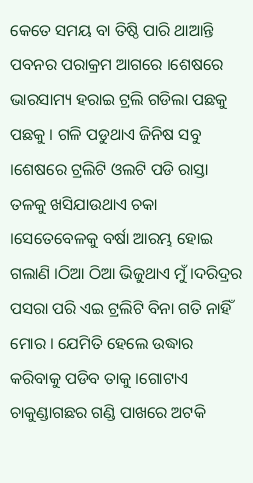କେତେ ସମୟ ବା ତିଷ୍ଠି ପାରି ଥାଆନ୍ତି ପବନର ପରାକ୍ରମ ଆଗରେ ।ଶେଷରେ ଭାରସାମ୍ୟ ହରାଇ ଟ୍ରଲି ଗଡିଲା ପଛକୁ ପଛକୁ । ଗଳି ପଡୁଥାଏ ଜିନିଷ ସବୁ ।ଶେଷରେ ଟ୍ରଲିଟି ଓଲଟି ପଡି ରାସ୍ତା ତଳକୁ ଖସିଯାଉଥାଏ ଚକା ।ସେତେବେଳକୁ ବର୍ଷା ଆରମ୍ଭ ହୋଇ ଗଲାଣି ।ଠିଆ ଠିଆ ଭିଜୁଥାଏ ମୁଁ ।ଦରିଦ୍ରର ପସରା ପରି ଏଇ ଟ୍ରଲିଟି ବିନା ଗତି ନାହିଁ ମୋର । ଯେମିତି ହେଲେ ଉଦ୍ଧାର କରିବାକୁ ପଡିବ ତାକୁ ।ଗୋଟାଏ ଚାକୁଣ୍ଡାଗଛର ଗଣ୍ଡି ପାଖରେ ଅଟକି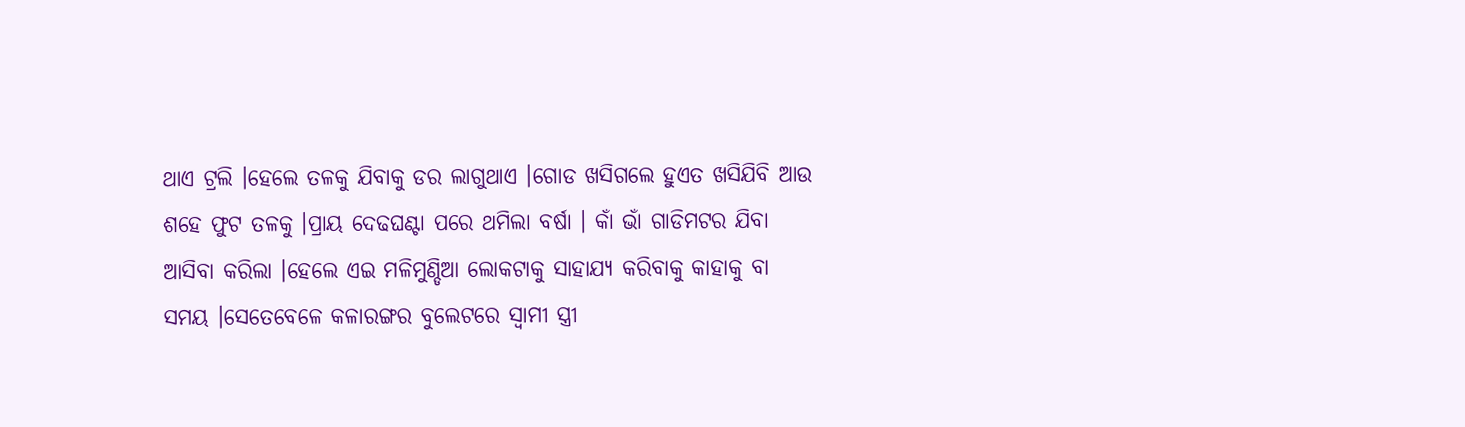ଥାଏ ଟ୍ରଲି ।ହେଲେ ତଳକୁ ଯିବାକୁ ଡର ଲାଗୁଥାଏ ।ଗୋଡ ଖସିଗଲେ ହୁଏତ ଖସିଯିବି ଆଉ ଶହେ ଫୁଟ ତଳକୁ ।ପ୍ରାୟ ଦେଢଘଣ୍ଟା ପରେ ଥମିଲା ବର୍ଷା । କାଁ ଭାଁ ଗାଡିମଟର ଯିବା ଆସିବା କରିଲା ।ହେଲେ ଏଇ ମଳିମୁଣ୍ଡିଆ ଲୋକଟାକୁ ସାହାଯ୍ୟ କରିବାକୁ କାହାକୁ ବା ସମୟ ।ସେତେବେଳେ କଳାରଙ୍ଗର ବୁଲେଟରେ ସ୍ବାମୀ ସ୍ତ୍ରୀ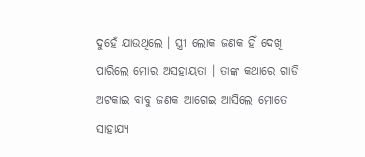ଦୁହେଁ ଯାଉଥିଲେ । ସ୍ତ୍ରୀ ଲୋକ ଜଣକ ହିଁ ଦେଖି ପାରିଲେ ମୋର ଅସହାୟତା । ତାଙ୍କ କଥାରେ ଗାଡି ଅଟକାଇ ବାବୁ ଜଣକ ଆଗେଇ ଆସିଲେ ମୋତେ ସାହାଯ୍ୟ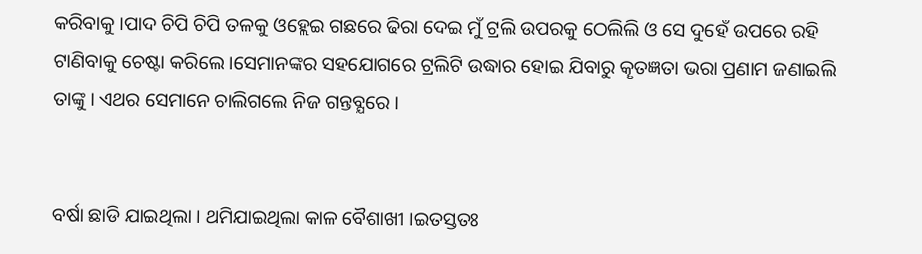କରିବାକୁ ।ପାଦ ଚିପି ଚିପି ତଳକୁ ଓହ୍ଲେଇ ଗଛରେ ଢିରା ଦେଇ ମୁଁ ଟ୍ରଲି ଉପରକୁ ଠେଲିଲି ଓ ସେ ଦୁହେଁ ଉପରେ ରହି ଟାଣିବାକୁ ଚେଷ୍ଟା କରିଲେ ।ସେମାନଙ୍କର ସହଯୋଗରେ ଟ୍ରଲିଟି ଉଦ୍ଧାର ହୋଇ ଯିବାରୁ କୄତଜ୍ଞତା ଭରା ପ୍ରଣାମ ଜଣାଇଲି ତାଙ୍କୁ । ଏଥର ସେମାନେ ଚାଲିଗଲେ ନିଜ ଗନ୍ତବ୍ଯରେ ।


ବର୍ଷା ଛାଡି ଯାଇଥିଲା । ଥମିଯାଇଥିଲା କାଳ ବୈଶାଖୀ ।ଇତସ୍ତତଃ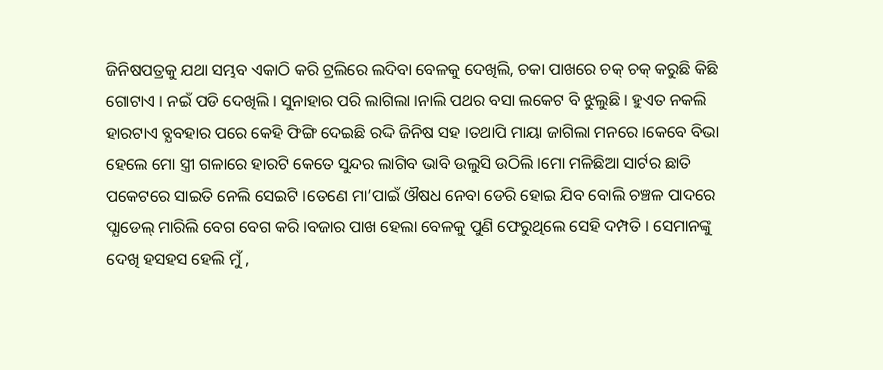ଜିନିଷପତ୍ରକୁ ଯଥା ସମ୍ଭବ ଏକାଠି କରି ଟ୍ରଲିରେ ଲଦିବା ବେଳକୁ ଦେଖିଲି, ଚକା ପାଖରେ ଚକ୍ ଚକ୍ କରୁଛି କିଛି ଗୋଟାଏ । ନଇଁ ପଡି ଦେଖିଲି । ସୁନାହାର ପରି ଲାଗିଲା ।ନାଲି ପଥର ବସା ଲକେଟ ବି ଝୁଲୁଛି । ହୁଏତ ନକଲି ହାରଟାଏ ବ୍ଯବହାର ପରେ କେହି ଫିଙ୍ଗି ଦେଇଛି ରଦ୍ଦି ଜିନିଷ ସହ ।ତଥାପି ମାୟା ଜାଗିଲା ମନରେ ।କେବେ ବିଭା ହେଲେ ମୋ ସ୍ତ୍ରୀ ଗଳାରେ ହାରଟି କେତେ ସୁନ୍ଦର ଲାଗିବ ଭାବି ଉଲୁସି ଉଠିଲି ।ମୋ ମଳିଛିଆ ସାର୍ଟର ଛାତି ପକେଟରେ ସାଇତି ନେଲି ସେଇଟି ।ତେଣେ ମା’ପାଇଁ ଔଷଧ ନେବା ଡେରି ହୋଇ ଯିବ ବୋଲି ଚଞ୍ଚଳ ପାଦରେ ପ୍ଯାଡେଲ୍ ମାରିଲି ବେଗ ବେଗ କରି ।ବଜାର ପାଖ ହେଲା ବେଳକୁ ପୁଣି ଫେରୁଥିଲେ ସେହି ଦମ୍ପତି । ସେମାନଙ୍କୁ ଦେଖି ହସହସ ହେଲି ମୁଁ ,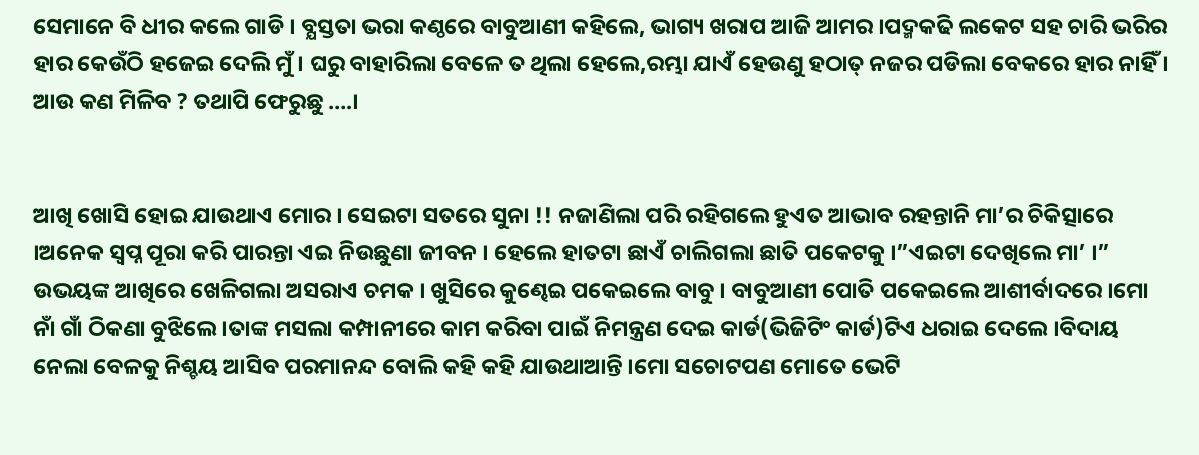ସେମାନେ ବି ଧୀର କଲେ ଗାଡି । ବ୍ଯସ୍ତତା ଭରା କଣ୍ଠରେ ବାବୁଆଣୀ କହିଲେ, ଭାଗ୍ୟ ଖରାପ ଆଜି ଆମର ।ପଦ୍ମକଢି ଲକେଟ ସହ ଚାରି ଭରିର ହାର କେଉଁଠି ହଜେଇ ଦେଲି ମୁଁ । ଘରୁ ବାହାରିଲା ବେଳେ ତ ଥିଲା ହେଲେ,ରମ୍ଭା ଯାଏଁ ହେଉଣୁ ହଠାତ୍ ନଜର ପଡିଲା ବେକରେ ହାର ନାହିଁ । ଆଉ କଣ ମିଳିବ ? ତଥାପି ଫେରୁଛୁ ….।


ଆଖି ଖୋସି ହୋଇ ଯାଉଥାଏ ମୋର । ସେଇଟା ସତରେ ସୁନା !! ନଜାଣିଲା ପରି ରହିଗଲେ ହୁଏତ ଆଭାବ ରହନ୍ତାନି ମା’ର ଚିକିତ୍ସାରେ ।ଅନେକ ସ୍ବପ୍ନ ପୂରା କରି ପାରନ୍ତା ଏଇ ନିଉଛୁଣା ଜୀବନ । ହେଲେ ହାତଟା ଛାଏଁ ଚାଲିଗଲା ଛାତି ପକେଟକୁ ।”ଏଇଟା ଦେଖିଲେ ମା’ ।” ଉଭୟଙ୍କ ଆଖିରେ ଖେଳିଗଲା ଅସରାଏ ଚମକ । ଖୁସିରେ କୁଣ୍ଢେଇ ପକେଇଲେ ବାବୁ । ବାବୁଆଣୀ ପୋତି ପକେଇଲେ ଆଶୀର୍ବାଦରେ ।ମୋ ନାଁ ଗାଁ ଠିକଣା ବୁଝିଲେ ।ତାଙ୍କ ମସଲା କମ୍ପାନୀରେ କାମ କରିବା ପାଇଁ ନିମନ୍ତ୍ରଣ ଦେଇ କାର୍ଡ(ଭିଜିଟିଂ କାର୍ଡ)ଟିଏ ଧରାଇ ଦେଲେ ।ବିଦାୟ ନେଲା ବେଳକୁ ନିଶ୍ଚୟ ଆସିବ ପରମାନନ୍ଦ ବୋଲି କହି କହି ଯାଉଥାଆନ୍ତି ।ମୋ ସଚୋଟପଣ ମୋତେ ଭେଟି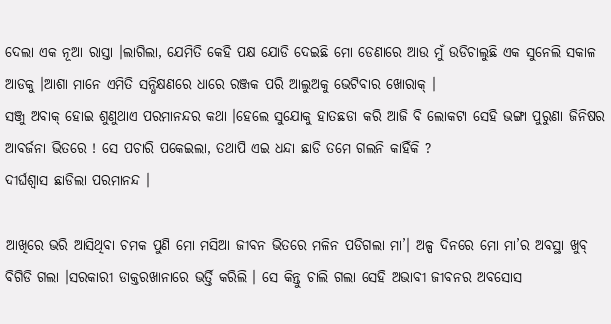ଦେଲା ଏକ ନୂଆ ରାସ୍ତା ।ଲାଗିଲା, ଯେମିତି କେହି ପକ୍ଷ ଯୋଡି ଦେଇଛି ମୋ ଡେଣାରେ ଆଉ ମୁଁ ଉଡିଚାଲୁଛି ଏକ ସୁନେଲି ସକାଳ ଆଡକୁ ।ଆଶା ମାନେ ଏମିତି ସନ୍ଧିକ୍ଷଣରେ ଧାରେ ରଞ୍ଜକ ପରି ଆଲୁଅକୁ ଭେଟିବାର ଖୋରାକ୍ ।
ସଞ୍ଜୁ ଅବାକ୍ ହୋଇ ଶୁଣୁଥାଏ ପରମାନନ୍ଦର କଥା ।ହେଲେ ସୁଯୋକୁ ହାତଛଡା କରି ଆଜି ବି ଲୋକଟା ସେହି ଭଙ୍ଗା ପୁରୁଣା ଜିନିଷର ଆବର୍ଜନା ଭିତରେ ! ସେ ପଚାରି ପକେଇଲା, ତଥାପି ଏଇ ଧନ୍ଦା ଛାଡି ତମେ ଗଲନି କାହିଁକି ?
ଦୀର୍ଘଶ୍ବାସ ଛାଡିଲା ପରମାନନ୍ଦ ।

ଆଖିରେ ଭରି ଆସିଥିବା ଚମକ ପୁଣି ମୋ ମସିଆ ଜୀବନ ଭିତରେ ମଳିନ ପଡିଗଲା ମା’। ଅଳ୍ପ ଦିନରେ ମୋ ମା’ର ଅବସ୍ଥା ଖୁବ୍ ବିଗିଡି ଗଲା ।ସରକାରୀ ଡାକ୍ତରଖାନାରେ ଭର୍ତ୍ତି କରିଲି । ସେ କିନ୍ତୁ ଚାଲି ଗଲା ସେହି ଅଭାବୀ ଜୀବନର ଅବସୋସ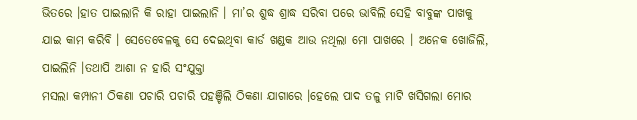ଭିତରେ ।ହାତ ପାଇଲାନି କି ରାହା ପାଇଲାନି । ମା’ର ଶୁଦ୍ଧ ଶ୍ରାଦ୍ଧ ସରିବା ପରେ ଭାବିଲି ସେହି ବାବୁଙ୍କ ପାଖକୁ ଯାଇ କାମ କରିବି । ସେତେବେଳକୁ ସେ ଦେଇଥିବା କାର୍ଡ ଖଣ୍ଡକ ଆଉ ନଥିଲା ମୋ ପାଖରେ । ଅନେକ ଖୋଜିଲି, ପାଇଲିନି ।ତଥାପି ଆଶା ନ ହାରି ସଂଯୁକ୍ତା
ମସଲା କମ୍ପାନୀ ଠିକଣା ପଚାରି ପଚାରି ପହଞ୍ଚିଲି ଠିକଣା ଯାଗାରେ ।ହେଲେ ପାଦ ତଳୁ ମାଟି ଖସିଗଲା ମୋର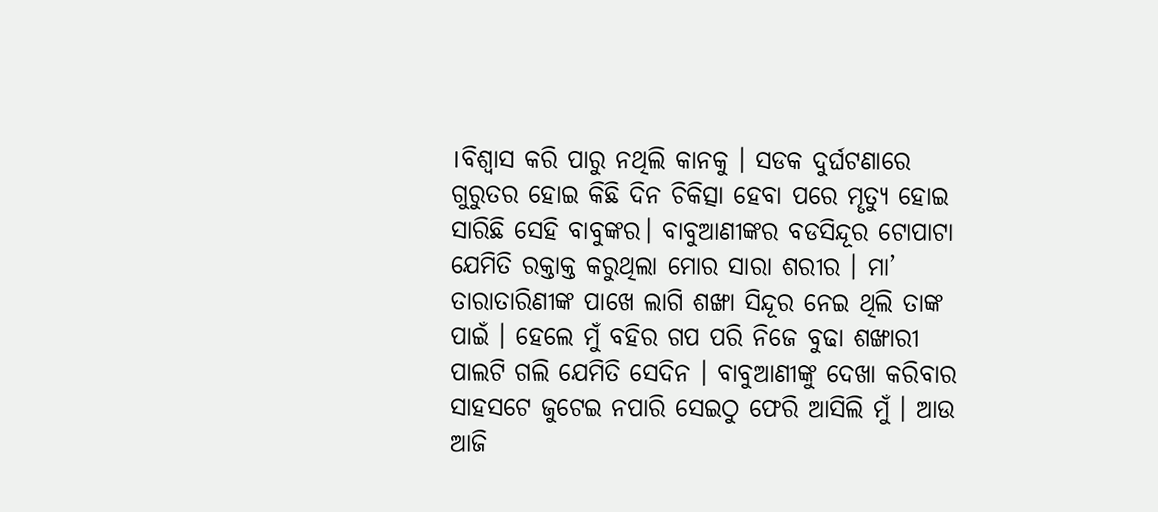।ବିଶ୍ୱାସ କରି ପାରୁ ନଥିଲି କାନକୁ । ସଡକ ଦୁର୍ଘଟଣାରେ ଗୁରୁତର ହୋଇ କିଛି ଦିନ ଚିକିତ୍ସା ହେବା ପରେ ମୄତ୍ଯୁ ହୋଇ ସାରିଛି ସେହି ବାବୁଙ୍କର। ବାବୁଆଣୀଙ୍କର ବଡସିନ୍ଦୂର ଟୋପାଟା ଯେମିତି ରକ୍ତାକ୍ତ କରୁଥିଲା ମୋର ସାରା ଶରୀର । ମା’ ତାରାତାରିଣୀଙ୍କ ପାଖେ ଲାଗି ଶଙ୍ଖା ସିନ୍ଦୂର ନେଇ ଥିଲି ତାଙ୍କ ପାଇଁ । ହେଲେ ମୁଁ ବହିର ଗପ ପରି ନିଜେ ବୁଢା ଶଙ୍ଖାରୀ ପାଲଟି ଗଲି ଯେମିତି ସେଦିନ । ବାବୁଆଣୀଙ୍କୁ ଦେଖା କରିବାର ସାହସଟେ ଜୁଟେଇ ନପାରି ସେଇଠୁ ଫେରି ଆସିଲି ମୁଁ । ଆଉ ଆଜି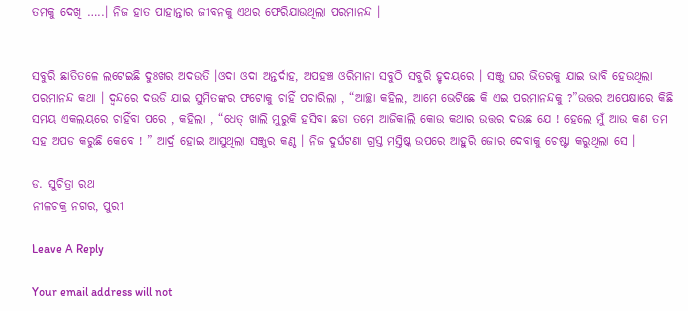ତମକୁ ଦେଖି …..। ନିଜ ହାତ ପାହାନ୍ତାର ଜୀବନକୁ ଏଥର ଫେରିଯାଉଥିଲା ପରମାନନ୍ଦ ।


ସବୁରି ଛାତିତଳେ ଲଟେଇଛି ଦୁଃଖର ଅଦଉତି ।ଓଦା ଓଦା ଅନ୍ତର୍ଦାହ, ଅପହଞ୍ଚ ଓରିମାନା ସବୁଠି ସବୁରି ହୃଦୟରେ । ସଞ୍ଜୁ ଘର ଭିତରକୁ ଯାଇ ଭାବି ହେଉଥିଲା ପରମାନନ୍ଦ କଥା । ଦ୍ବନ୍ଦରେ ଦଉଡି ଯାଇ ସୁମିତଙ୍କର ଫଟୋକୁ ଚାହିଁ ପଚାରିଲା , “ଆଚ୍ଛା କହିଲ, ଆମେ ଭେଟିଛେ କି ଏଇ ପରମାନନ୍ଦକୁ ?”ଉତ୍ତର ଅପେକ୍ଷାରେ କିଛି ସମୟ ଏକଲୟରେ ଚାହିଁବା ପରେ , କହିଲା , “ଧେତ୍ ଖାଲି ମୁରୁକି ହସିବା ଛଡା ତମେ ଆଜିକାଲି କୋଉ କଥାର ଉତ୍ତର ଦଉଛ ଯେ ! ହେଲେ ମୁଁ ଆଉ କଣ ତମ ସହ ଅପଡ କରୁଛି କେବେ ! ” ଆର୍ଦ୍ର ହୋଇ ଆସୁଥିଲା ସଞ୍ଜୁର କଣ୍ଠ । ନିଜ ଦୁର୍ଘଟଣା ଗ୍ରସ୍ତ ମସ୍ତିଷ୍କ ଉପରେ ଆହୁରି ଜୋର ଦେବାକୁ ଚେଷ୍ଟା କରୁଥିଲା ସେ ।

ଡ. ସୁଚିତ୍ରା ରଥ
ନୀଳଚକ୍ର ନଗର, ପୁରୀ

Leave A Reply

Your email address will not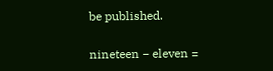be published.

nineteen − eleven =